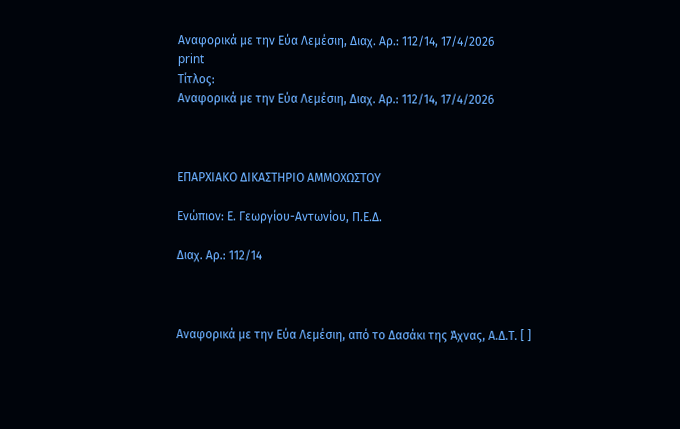Αναφορικά με την Εύα Λεμέσιη, Διαχ. Αρ.: 112/14, 17/4/2026
print
Τίτλος:
Αναφορικά με την Εύα Λεμέσιη, Διαχ. Αρ.: 112/14, 17/4/2026



ΕΠΑΡΧΙΑΚΟ ΔΙΚΑΣΤΗΡΙΟ ΑΜΜΟΧΩΣΤΟΥ

Ενώπιον: Ε. Γεωργίου-Αντωνίου, Π.Ε.Δ.

Διαχ. Αρ.: 112/14



Αναφορικά με την Εύα Λεμέσιη, από το Δασάκι της Άχνας, Α.Δ.Τ. [ ]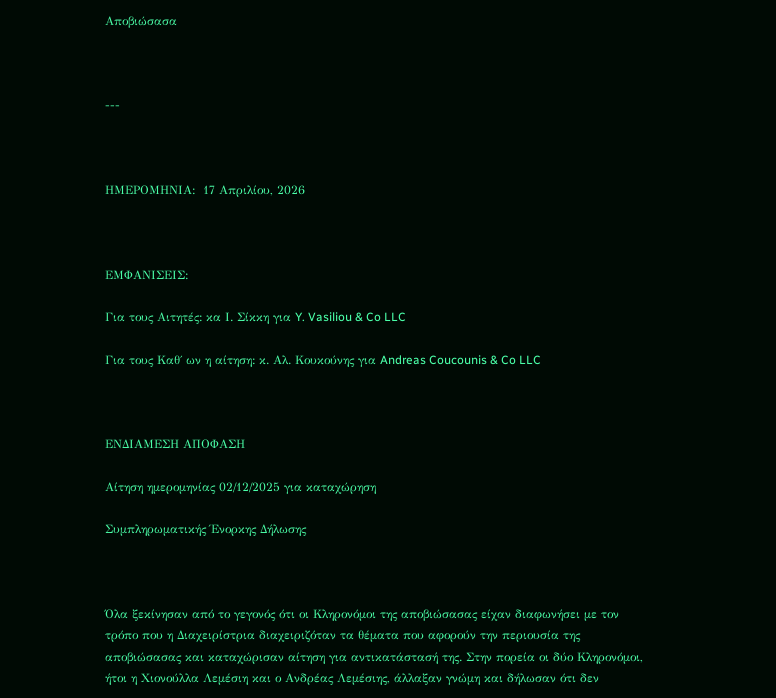Αποβιώσασα



---



ΗΜΕΡΟΜΗΝΙΑ:  17 Απριλίου, 2026



ΕΜΦΑΝΙΣΕΙΣ:

Για τους Αιτητές: κα Ι. Σίκκη για Y. Vasiliou & Co LLC

Για τους Καθ΄ ων η αίτηση: κ. Αλ. Κουκούνης για Andreas Coucounis & Co LLC



ΕΝΔΙΑΜΕΣΗ ΑΠΟΦΑΣΗ

Αίτηση ημερομηνίας 02/12/2025 για καταχώρηση

Συμπληρωματικής Ένορκης Δήλωσης



Όλα ξεκίνησαν από το γεγονός ότι οι Κληρονόμοι της αποβιώσασας είχαν διαφωνήσει με τον τρόπο που η Διαχειρίστρια διαχειριζόταν τα θέματα που αφορούν την περιουσία της αποβιώσασας και καταχώρισαν αίτηση για αντικατάστασή της. Στην πορεία οι δύο Κληρονόμοι, ήτοι η Χιονούλλα Λεμέσιη και ο Ανδρέας Λεμέσιης, άλλαξαν γνώμη και δήλωσαν ότι δεν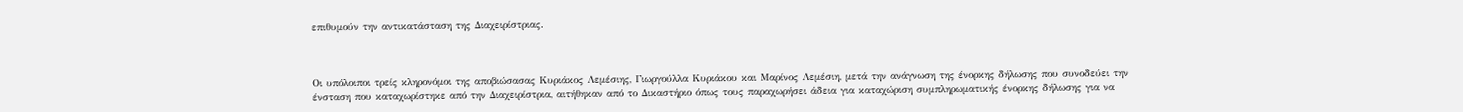επιθυμούν την αντικατάσταση της Διαχειρίστριας.



Οι υπόλοιποι τρείς κληρονόμοι της αποβιώσασας Κυριάκος Λεμέσιης, Γιωργούλλα Κυριάκου και Μαρίνος Λεμέσιη, μετά την ανάγνωση της ένορκης δήλωσης που συνοδεύει την ένσταση που καταχωρίστηκε από την Διαχειρίστρια, αιτήθηκαν από το Δικαστήριο όπως τους παραχωρήσει άδεια για καταχώριση συμπληρωματικής ένορκης δήλωσης για να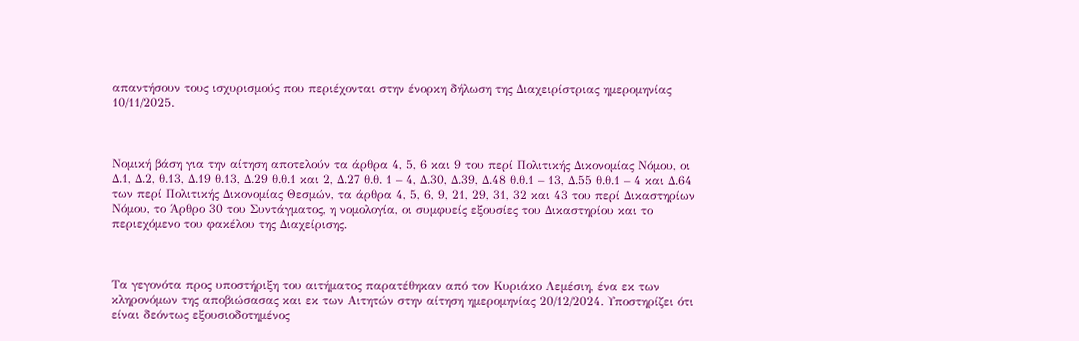απαντήσουν τους ισχυρισμούς που περιέχονται στην ένορκη δήλωση της Διαχειρίστριας ημερομηνίας 10/11/2025.



Νομική βάση για την αίτηση αποτελούν τα άρθρα 4, 5, 6 και 9 του περί Πολιτικής Δικονομίας Νόμου, οι Δ.1, Δ.2, θ.13, Δ.19 θ.13, Δ.29 θ.θ.1 και 2, Δ.27 θ.θ. 1 – 4, Δ.30, Δ.39, Δ.48 θ.θ.1 – 13, Δ.55 θ.θ.1 – 4 και Δ.64 των περί Πολιτικής Δικονομίας Θεσμών, τα άρθρα 4, 5, 6, 9, 21, 29, 31, 32 και 43 του περί Δικαστηρίων Νόμου, το Άρθρο 30 του Συντάγματος, η νομολογία, οι συμφυείς εξουσίες του Δικαστηρίου και το περιεχόμενο του φακέλου της Διαχείρισης.



Τα γεγονότα προς υποστήριξη του αιτήματος παρατέθηκαν από τον Κυριάκο Λεμέσιη, ένα εκ των κληρονόμων της αποβιώσασας και εκ των Αιτητών στην αίτηση ημερομηνίας 20/12/2024. Υποστηρίζει ότι είναι δεόντως εξουσιοδοτημένος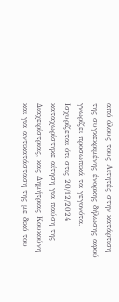από όλους τους Αιτητές στην κατάρτιση της συγκεκριμένης ένορκης δήλωσης αφού γνωρίζει προσωπικά τα γεγονότα.  Ισχυρίζεται ότι στις 20/12/2024 καταχωρίστηκε αίτηση για παύση της Διαχειρίστριας, κας Δημήτριας Κουκούνη και για αντικατάσταση της με δικό του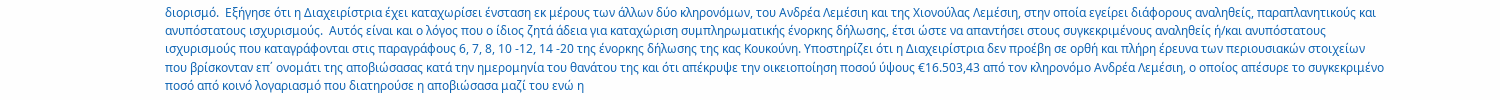διορισμό.  Εξήγησε ότι η Διαχειρίστρια έχει καταχωρίσει ένσταση εκ μέρους των άλλων δύο κληρονόμων, του Ανδρέα Λεμέσιη και της Χιονούλας Λεμέσιη, στην οποία εγείρει διάφορους αναληθείς, παραπλανητικούς και ανυπόστατους ισχυρισμούς.  Αυτός είναι και ο λόγος που ο ίδιος ζητά άδεια για καταχώριση συμπληρωματικής ένορκης δήλωσης, έτσι ώστε να απαντήσει στους συγκεκριμένους αναληθείς ή/και ανυπόστατους ισχυρισμούς που καταγράφονται στις παραγράφους 6, 7, 8, 10 -12, 14 -20 της ένορκης δήλωσης της κας Κουκούνη. Υποστηρίζει ότι η Διαχειρίστρια δεν προέβη σε ορθή και πλήρη έρευνα των περιουσιακών στοιχείων που βρίσκονταν επ΄ ονομάτι της αποβιώσασας κατά την ημερομηνία του θανάτου της και ότι απέκρυψε την οικειοποίηση ποσού ύψους €16.503,43 από τον κληρονόμο Ανδρέα Λεμέσιη, ο οποίος απέσυρε το συγκεκριμένο ποσό από κοινό λογαριασμό που διατηρούσε η αποβιώσασα μαζί του ενώ η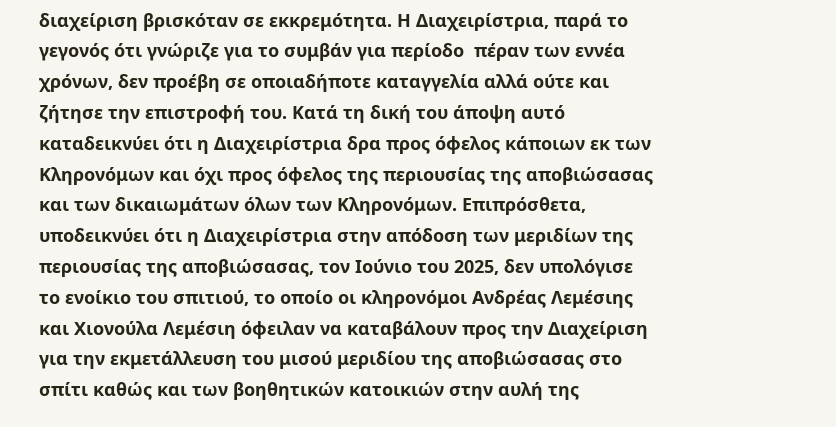διαχείριση βρισκόταν σε εκκρεμότητα. Η Διαχειρίστρια, παρά το γεγονός ότι γνώριζε για το συμβάν για περίοδο  πέραν των εννέα χρόνων, δεν προέβη σε οποιαδήποτε καταγγελία αλλά ούτε και ζήτησε την επιστροφή του. Κατά τη δική του άποψη αυτό καταδεικνύει ότι η Διαχειρίστρια δρα προς όφελος κάποιων εκ των Κληρονόμων και όχι προς όφελος της περιουσίας της αποβιώσασας και των δικαιωμάτων όλων των Κληρονόμων. Επιπρόσθετα, υποδεικνύει ότι η Διαχειρίστρια στην απόδοση των μεριδίων της περιουσίας της αποβιώσασας, τον Ιούνιο του 2025, δεν υπολόγισε το ενοίκιο του σπιτιού, το οποίο οι κληρονόμοι Ανδρέας Λεμέσιης και Χιονούλα Λεμέσιη όφειλαν να καταβάλουν προς την Διαχείριση για την εκμετάλλευση του μισού μεριδίου της αποβιώσασας στο σπίτι καθώς και των βοηθητικών κατοικιών στην αυλή της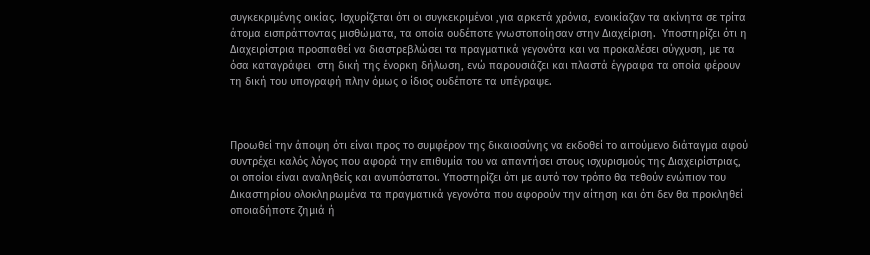συγκεκριμένης οικίας. Ισχυρίζεται ότι οι συγκεκριμένοι ,για αρκετά χρόνια, ενοικίαζαν τα ακίνητα σε τρίτα άτομα εισπράττοντας μισθώματα, τα οποία ουδέποτε γνωστοποίησαν στην Διαχείριση.  Υποστηρίζει ότι η Διαχειρίστρια προσπαθεί να διαστρεβλώσει τα πραγματικά γεγονότα και να προκαλέσει σύγχυση, με τα όσα καταγράφει  στη δική της ένορκη δήλωση, ενώ παρουσιάζει και πλαστά έγγραφα τα οποία φέρουν τη δική του υπογραφή πλην όμως ο ίδιος ουδέποτε τα υπέγραψε.



Προωθεί την άποψη ότι είναι προς το συμφέρον της δικαιοσύνης να εκδοθεί το αιτούμενο διάταγμα αφού συντρέχει καλός λόγος που αφορά την επιθυμία του να απαντήσει στους ισχυρισμούς της Διαχειρίστριας, οι οποίοι είναι αναληθείς και ανυπόστατοι. Υποστηρίζει ότι με αυτό τον τρόπο θα τεθούν ενώπιον του Δικαστηρίου ολοκληρωμένα τα πραγματικά γεγονότα που αφορούν την αίτηση και ότι δεν θα προκληθεί οποιαδήποτε ζημιά ή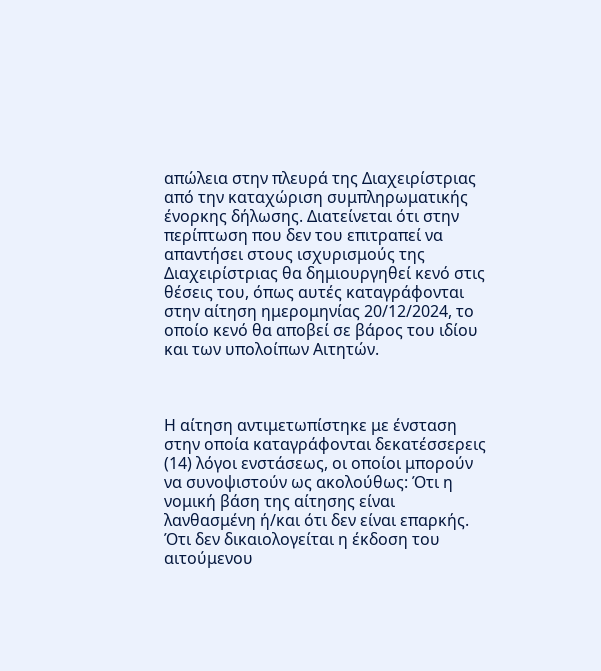απώλεια στην πλευρά της Διαχειρίστριας από την καταχώριση συμπληρωματικής ένορκης δήλωσης. Διατείνεται ότι στην περίπτωση που δεν του επιτραπεί να απαντήσει στους ισχυρισμούς της Διαχειρίστριας θα δημιουργηθεί κενό στις θέσεις του, όπως αυτές καταγράφονται στην αίτηση ημερομηνίας 20/12/2024, το οποίο κενό θα αποβεί σε βάρος του ιδίου και των υπολοίπων Αιτητών.



Η αίτηση αντιμετωπίστηκε με ένσταση στην οποία καταγράφονται δεκατέσσερεις (14) λόγοι ενστάσεως, οι οποίοι μπορούν να συνοψιστούν ως ακολούθως: Ότι η νομική βάση της αίτησης είναι λανθασμένη ή/και ότι δεν είναι επαρκής. Ότι δεν δικαιολογείται η έκδοση του αιτούμενου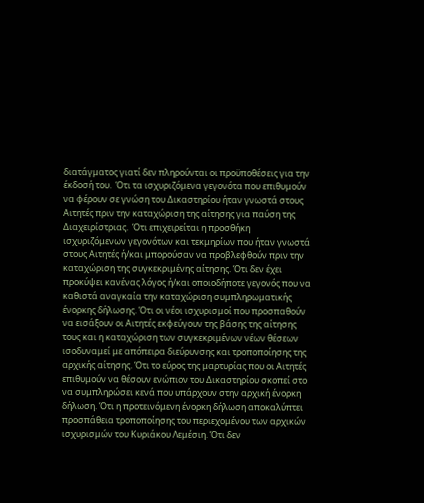διατάγματος γιατί δεν πληρούνται οι προϋποθέσεις για την έκδοσή του.  Ότι τα ισχυριζόμενα γεγονότα που επιθυμούν να φέρουν σε γνώση του Δικαστηρίου ήταν γνωστά στους Αιτητές πριν την καταχώριση της αίτησης για παύση της Διαχειρίστριας.  Ότι επιχειρείται η προσθήκη ισχυριζόμενων γεγονότων και τεκμηρίων που ήταν γνωστά στους Αιτητές ή/και μπορούσαν να προβλεφθούν πριν την καταχώριση της συγκεκριμένης αίτησης. Ότι δεν έχει προκύψει κανένας λόγος ή/και οποιοδήποτε γεγονός που να καθιστά αναγκαία την καταχώριση συμπληρωματικής ένορκης δήλωσης. Ότι οι νέοι ισχυρισμοί που προσπαθούν να εισάξουν οι Αιτητές εκφεύγουν της βάσης της αίτησης τους και η καταχώριση των συγκεκριμένων νέων θέσεων ισοδυναμεί με απόπειρα διεύρυνσης και τροποποίησης της αρχικής αίτησης. Ότι το εύρος της μαρτυρίας που οι Αιτητές επιθυμούν να θέσουν ενώπιον του Δικαστηρίου σκοπεί στο να συμπληρώσει κενά που υπάρχουν στην αρχική ένορκη δήλωση. Ότι η προτεινόμενη ένορκη δήλωση αποκαλύπτει προσπάθεια τροποποίησης του περιεχομένου των αρχικών ισχυρισμών του Κυριάκου Λεμέσιη. Ότι δεν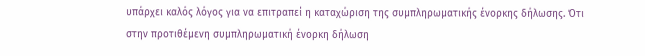υπάρχει καλός λόγος για να επιτραπεί η καταχώριση της συμπληρωματικής ένορκης δήλωσης. Ότι στην προτιθέμενη συμπληρωματική ένορκη δήλωση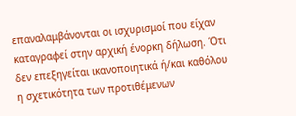επαναλαμβάνονται οι ισχυρισμοί που είχαν καταγραφεί στην αρχική ένορκη δήλωση. Ότι δεν επεξηγείται ικανοποιητικά ή/και καθόλου η σχετικότητα των προτιθέμενων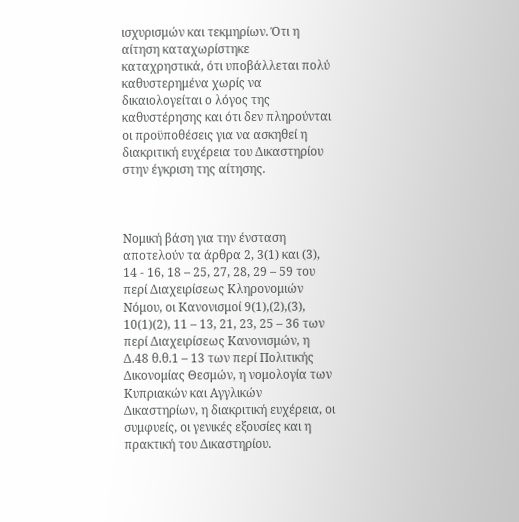ισχυρισμών και τεκμηρίων. Ότι η αίτηση καταχωρίστηκε καταχρηστικά, ότι υποβάλλεται πολύ καθυστερημένα χωρίς να δικαιολογείται ο λόγος της καθυστέρησης και ότι δεν πληρούνται οι προϋποθέσεις για να ασκηθεί η διακριτική ευχέρεια του Δικαστηρίου στην έγκριση της αίτησης.



Νομική βάση για την ένσταση αποτελούν τα άρθρα 2, 3(1) και (3), 14 - 16, 18 – 25, 27, 28, 29 – 59 του περί Διαχειρίσεως Κληρονομιών Νόμου, οι Κανονισμοί 9(1),(2),(3), 10(1)(2), 11 – 13, 21, 23, 25 – 36 των περί Διαχειρίσεως Κανονισμών, η Δ.48 θ.θ.1 – 13 των περί Πολιτικής Δικονομίας Θεσμών, η νομολογία των Κυπριακών και Αγγλικών Δικαστηρίων, η διακριτική ευχέρεια, οι συμφυείς, οι γενικές εξουσίες και η πρακτική του Δικαστηρίου.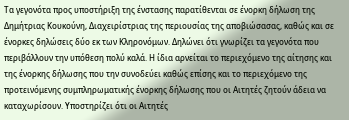Τα γεγονότα προς υποστήριξη της ένστασης παρατίθενται σε ένορκη δήλωση της Δημήτριας Κουκούνη, Διαχειρίστριας της περιουσίας της αποβιώσασας, καθώς και σε ένορκες δηλώσεις δύο εκ των Κληρονόμων. Δηλώνει ότι γνωρίζει τα γεγονότα που περιβάλλουν την υπόθεση πολύ καλά. Η ίδια αρνείται το περιεχόμενο της αίτησης και της ένορκης δήλωσης που την συνοδεύει καθώς επίσης και το περιεχόμενο της προτεινόμενης συμπληρωματικής ένορκης δήλωσης που οι Αιτητές ζητούν άδεια να καταχωρίσουν. Υποστηρίζει ότι οι Αιτητές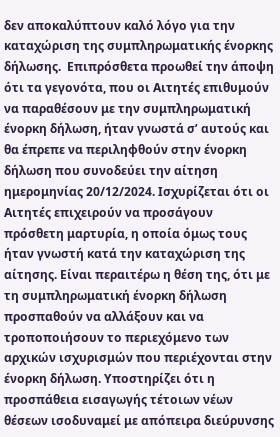δεν αποκαλύπτουν καλό λόγο για την καταχώριση της συμπληρωματικής ένορκης δήλωσης.  Επιπρόσθετα προωθεί την άποψη ότι τα γεγονότα, που οι Αιτητές επιθυμούν να παραθέσουν με την συμπληρωματική ένορκη δήλωση, ήταν γνωστά σ’ αυτούς και θα έπρεπε να περιληφθούν στην ένορκη δήλωση που συνοδεύει την αίτηση ημερομηνίας 20/12/2024. Ισχυρίζεται ότι οι Αιτητές επιχειρούν να προσάγουν πρόσθετη μαρτυρία, η οποία όμως τους ήταν γνωστή κατά την καταχώριση της αίτησης. Είναι περαιτέρω η θέση της, ότι με τη συμπληρωματική ένορκη δήλωση προσπαθούν να αλλάξουν και να τροποποιήσουν το περιεχόμενο των αρχικών ισχυρισμών που περιέχονται στην ένορκη δήλωση. Υποστηρίζει ότι η προσπάθεια εισαγωγής τέτοιων νέων θέσεων ισοδυναμεί με απόπειρα διεύρυνσης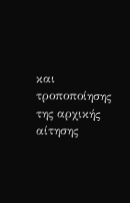και τροποποίησης της αρχικής αίτησης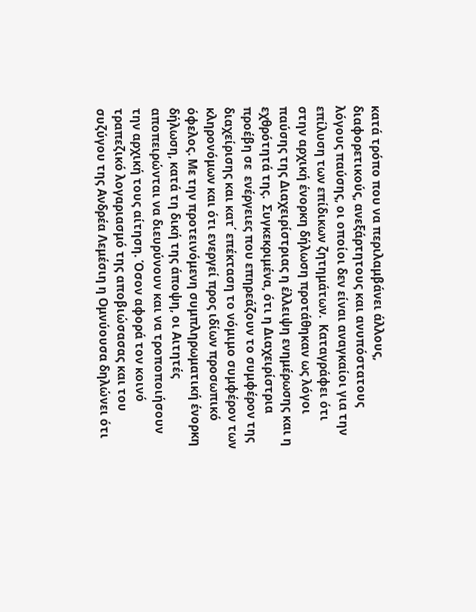κατά τρόπο που να περιλαμβάνει άλλους, διαφορετικούς, ανεξάρτητους και ανυπόστατους λόγους παύσης, οι οποίοι δεν είναι αναγκαίοι για την επίλυση των επίδικων ζητημάτων.  Καταγράφει ότι στην αρχική ένορκη δήλωση προτάθηκαν ως λόγοι παύσης της Διαχειρίστριας η έλλειψη ενημέρωσης και η εχθρότητά της.  Συγκεκριμένα, ότι η Διαχειρίστρια προέβη σε  ενέργειες που επηρεάζουν το συμφέρον της διαχείρισης και κατ΄ επέκταση το νόμιμο συμφέρον των κληρονόμων και ότι ενεργεί προς ιδίων προσωπικό όφελος. Με την προτεινόμενη συμπληρωματική ένορκη δήλωση, κατά τη δική της άποψη, οι Αιτητές αποπειρώνται να διευρύνουν και να τροποποιήσουν την αρχική τους αίτηση. Όσον αφορά τον κοινό τραπεζικό λογαριασμό της αποβιώσασας και του συζύγου της Ανδρέα Λεμέσιη η Ομνύουσα δηλώνει ότι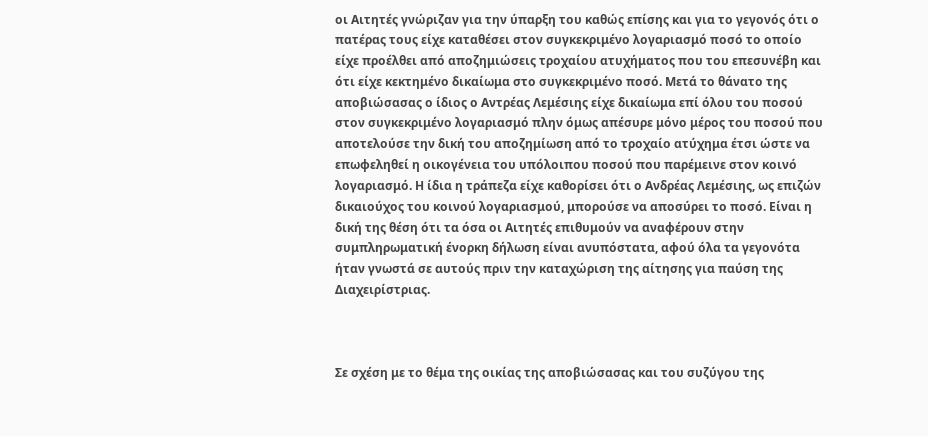οι Αιτητές γνώριζαν για την ύπαρξη του καθώς επίσης και για το γεγονός ότι ο πατέρας τους είχε καταθέσει στον συγκεκριμένο λογαριασμό ποσό το οποίο είχε προέλθει από αποζημιώσεις τροχαίου ατυχήματος που του επεσυνέβη και ότι είχε κεκτημένο δικαίωμα στο συγκεκριμένο ποσό. Μετά το θάνατο της αποβιώσασας ο ίδιος ο Αντρέας Λεμέσιης είχε δικαίωμα επί όλου του ποσού στον συγκεκριμένο λογαριασμό πλην όμως απέσυρε μόνο μέρος του ποσού που αποτελούσε την δική του αποζημίωση από το τροχαίο ατύχημα έτσι ώστε να επωφεληθεί η οικογένεια του υπόλοιπου ποσού που παρέμεινε στον κοινό λογαριασμό. Η ίδια η τράπεζα είχε καθορίσει ότι ο Ανδρέας Λεμέσιης, ως επιζών δικαιούχος του κοινού λογαριασμού, μπορούσε να αποσύρει το ποσό. Είναι η δική της θέση ότι τα όσα οι Αιτητές επιθυμούν να αναφέρουν στην συμπληρωματική ένορκη δήλωση είναι ανυπόστατα, αφού όλα τα γεγονότα ήταν γνωστά σε αυτούς πριν την καταχώριση της αίτησης για παύση της Διαχειρίστριας.



Σε σχέση με το θέμα της οικίας της αποβιώσασας και του συζύγου της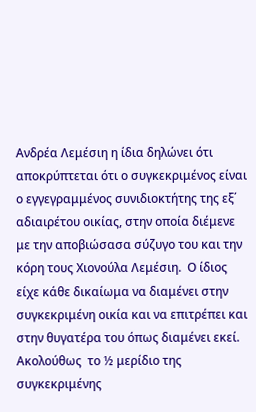Ανδρέα Λεμέσιη η ίδια δηλώνει ότι αποκρύπτεται ότι ο συγκεκριμένος είναι ο εγγεγραμμένος συνιδιοκτήτης της εξ΄ αδιαιρέτου οικίας, στην οποία διέμενε με την αποβιώσασα σύζυγο του και την κόρη τους Χιονούλα Λεμέσιη.  Ο ίδιος είχε κάθε δικαίωμα να διαμένει στην συγκεκριμένη οικία και να επιτρέπει και στην θυγατέρα του όπως διαμένει εκεί. Ακολούθως  το ½ μερίδιο της συγκεκριμένης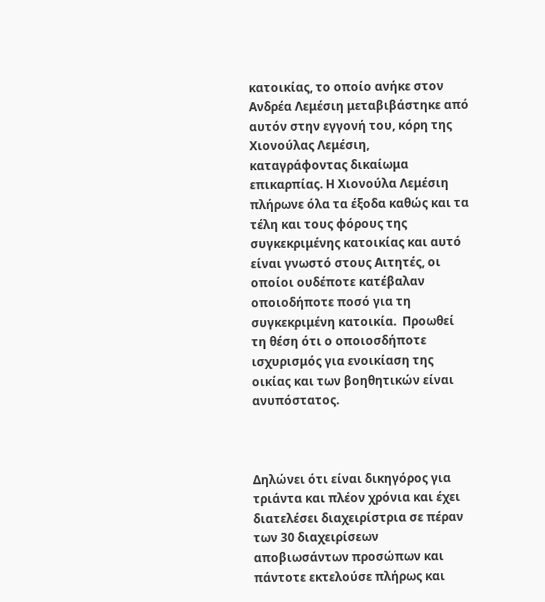κατοικίας, το οποίο ανήκε στον Ανδρέα Λεμέσιη μεταβιβάστηκε από αυτόν στην εγγονή του, κόρη της Χιονούλας Λεμέσιη, καταγράφοντας δικαίωμα επικαρπίας. Η Χιονούλα Λεμέσιη πλήρωνε όλα τα έξοδα καθώς και τα τέλη και τους φόρους της συγκεκριμένης κατοικίας και αυτό είναι γνωστό στους Αιτητές, οι οποίοι ουδέποτε κατέβαλαν οποιοδήποτε ποσό για τη συγκεκριμένη κατοικία.  Προωθεί τη θέση ότι ο οποιοσδήποτε ισχυρισμός για ενοικίαση της οικίας και των βοηθητικών είναι ανυπόστατος.



Δηλώνει ότι είναι δικηγόρος για τριάντα και πλέον χρόνια και έχει διατελέσει διαχειρίστρια σε πέραν των 30 διαχειρίσεων αποβιωσάντων προσώπων και πάντοτε εκτελούσε πλήρως και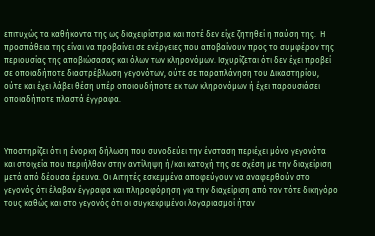επιτυχώς τα καθήκοντα της ως διαχειρίστρια και ποτέ δεν είχε ζητηθεί η παύση της.  Η προσπάθεια της είναι να προβαίνει σε ενέργειες που αποβαίνουν προς το συμφέρον της περιουσίας της αποβιώσασας και όλων των κληρονόμων. Ισχυρίζεται ότι δεν έχει προβεί σε οποιαδήποτε διαστρέβλωση γεγονότων, ούτε σε παραπλάνηση του Δικαστηρίου, ούτε και έχει λάβει θέση υπέρ οποιουδήποτε εκ των κληρονόμων ή έχει παρουσιάσει οποιαδήποτε πλαστά έγγραφα.



Υποστηρίζει ότι η ένορκη δήλωση που συνοδεύει την ένσταση περιέχει μόνο γεγονότα και στοιχεία που περιήλθαν στην αντίληψη ή/και κατοχή της σε σχέση με την διαχείριση μετά από δέουσα έρευνα. Οι Αιτητές εσκεμμένα αποφεύγουν να αναφερθούν στο γεγονός ότι έλαβαν έγγραφα και πληροφόρηση για την διαχείριση από τον τότε δικηγόρο τους καθώς και στο γεγονός ότι οι συγκεκριμένοι λογαριασμοί ήταν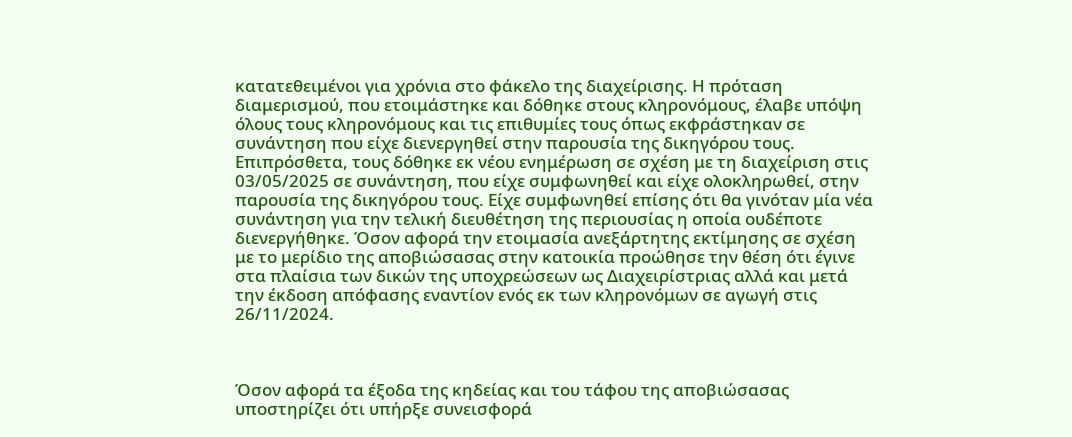κατατεθειμένοι για χρόνια στο φάκελο της διαχείρισης. Η πρόταση διαμερισμού, που ετοιμάστηκε και δόθηκε στους κληρονόμους, έλαβε υπόψη όλους τους κληρονόμους και τις επιθυμίες τους όπως εκφράστηκαν σε συνάντηση που είχε διενεργηθεί στην παρουσία της δικηγόρου τους.  Επιπρόσθετα, τους δόθηκε εκ νέου ενημέρωση σε σχέση με τη διαχείριση στις 03/05/2025 σε συνάντηση, που είχε συμφωνηθεί και είχε ολοκληρωθεί, στην παρουσία της δικηγόρου τους. Είχε συμφωνηθεί επίσης ότι θα γινόταν μία νέα συνάντηση για την τελική διευθέτηση της περιουσίας η οποία ουδέποτε διενεργήθηκε. Όσον αφορά την ετοιμασία ανεξάρτητης εκτίμησης σε σχέση με το μερίδιο της αποβιώσασας στην κατοικία προώθησε την θέση ότι έγινε στα πλαίσια των δικών της υποχρεώσεων ως Διαχειρίστριας αλλά και μετά την έκδοση απόφασης εναντίον ενός εκ των κληρονόμων σε αγωγή στις 26/11/2024.



Όσον αφορά τα έξοδα της κηδείας και του τάφου της αποβιώσασας υποστηρίζει ότι υπήρξε συνεισφορά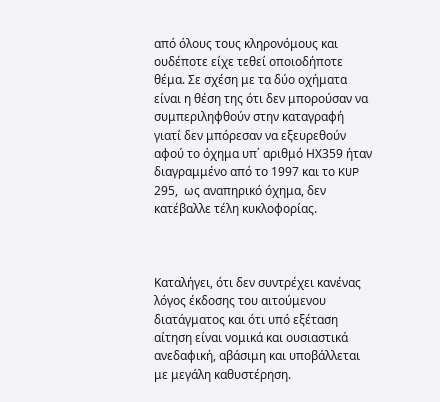από όλους τους κληρονόμους και ουδέποτε είχε τεθεί οποιοδήποτε θέμα. Σε σχέση με τα δύο οχήματα είναι η θέση της ότι δεν μπορούσαν να συμπεριληφθούν στην καταγραφή γιατί δεν μπόρεσαν να εξευρεθούν αφού το όχημα υπ΄ αριθμό ΗΧ359 ήταν διαγραμμένο από το 1997 και το KUP 295,  ως αναπηρικό όχημα, δεν κατέβαλλε τέλη κυκλοφορίας.



Καταλήγει, ότι δεν συντρέχει κανένας λόγος έκδοσης του αιτούμενου διατάγματος και ότι υπό εξέταση αίτηση είναι νομικά και ουσιαστικά ανεδαφική, αβάσιμη και υποβάλλεται με μεγάλη καθυστέρηση.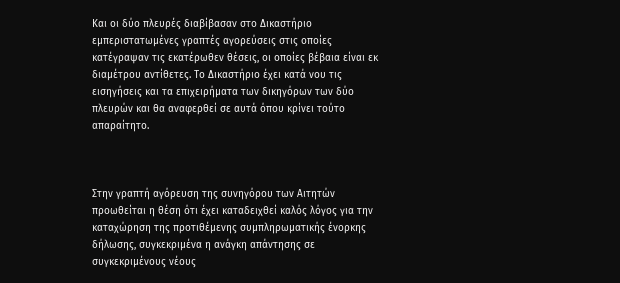Και οι δύο πλευρές διαβίβασαν στο Δικαστήριο εμπεριστατωμένες γραπτές αγορεύσεις στις οποίες κατέγραψαν τις εκατέρωθεν θέσεις, οι οποίες βέβαια είναι εκ διαμέτρου αντίθετες. Το Δικαστήριο έχει κατά νου τις εισηγήσεις και τα επιχειρήματα των δικηγόρων των δύο πλευρών και θα αναφερθεί σε αυτά όπου κρίνει τούτο απαραίτητο.



Στην γραπτή αγόρευση της συνηγόρου των Αιτητών προωθείται η θέση ότι έχει καταδειχθεί καλός λόγος για την καταχώρηση της προτιθέμενης συμπληρωματικής ένορκης δήλωσης, συγκεκριμένα η ανάγκη απάντησης σε συγκεκριμένους νέους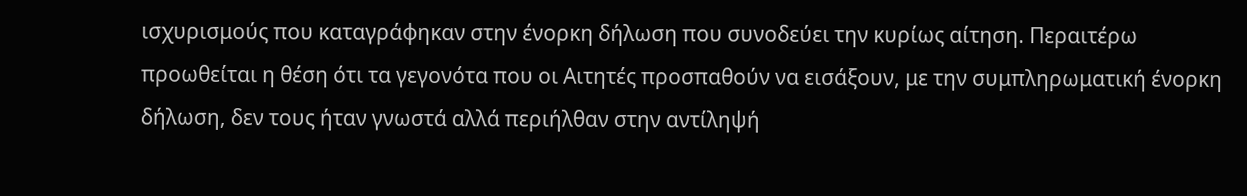ισχυρισμούς που καταγράφηκαν στην ένορκη δήλωση που συνοδεύει την κυρίως αίτηση. Περαιτέρω προωθείται η θέση ότι τα γεγονότα που οι Αιτητές προσπαθούν να εισάξουν, με την συμπληρωματική ένορκη δήλωση, δεν τους ήταν γνωστά αλλά περιήλθαν στην αντίληψή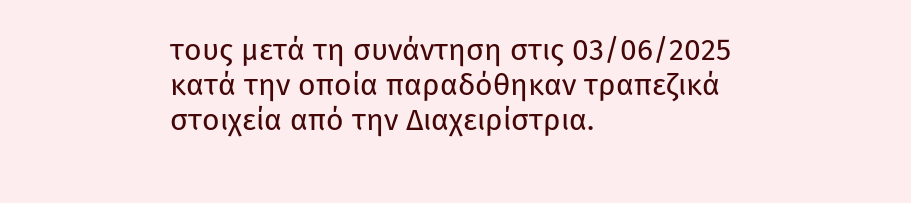τους μετά τη συνάντηση στις 03/06/2025 κατά την οποία παραδόθηκαν τραπεζικά στοιχεία από την Διαχειρίστρια.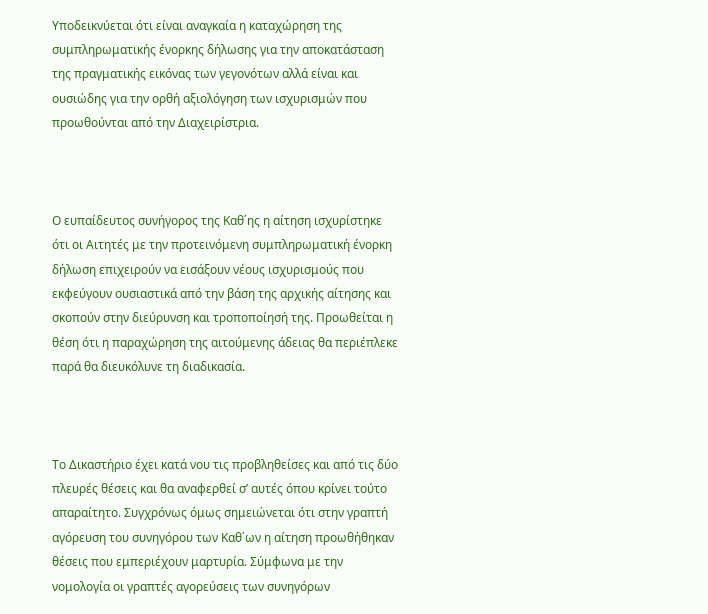Υποδεικνύεται ότι είναι αναγκαία η καταχώρηση της συμπληρωματικής ένορκης δήλωσης για την αποκατάσταση της πραγματικής εικόνας των γεγονότων αλλά είναι και ουσιώδης για την ορθή αξιολόγηση των ισχυρισμών που προωθούνται από την Διαχειρίστρια.



Ο ευπαίδευτος συνήγορος της Καθ΄ης η αίτηση ισχυρίστηκε ότι οι Αιτητές με την προτεινόμενη συμπληρωματική ένορκη δήλωση επιχειρούν να εισάξουν νέους ισχυρισμούς που εκφεύγουν ουσιαστικά από την βάση της αρχικής αίτησης και σκοπούν στην διεύρυνση και τροποποίησή της. Προωθείται η θέση ότι η παραχώρηση της αιτούμενης άδειας θα περιέπλεκε παρά θα διευκόλυνε τη διαδικασία.



Το Δικαστήριο έχει κατά νου τις προβληθείσες και από τις δύο πλευρές θέσεις και θα αναφερθεί σ’ αυτές όπου κρίνει τούτο απαραίτητο. Συγχρόνως όμως σημειώνεται ότι στην γραπτή αγόρευση του συνηγόρου των Καθ΄ων η αίτηση προωθήθηκαν θέσεις που εμπεριέχουν μαρτυρία. Σύμφωνα με την νομολογία οι γραπτές αγορεύσεις των συνηγόρων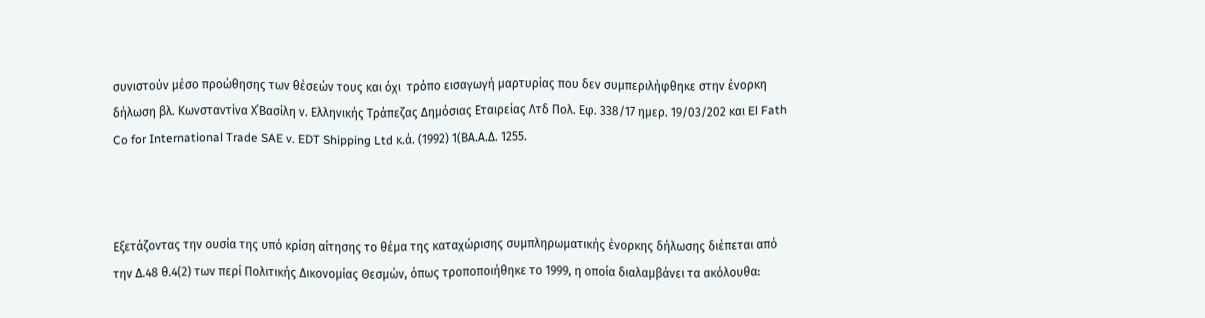συνιστούν μέσο προώθησης των θέσεών τους και όχι  τρόπο εισαγωγή μαρτυρίας που δεν συμπεριλήφθηκε στην ένορκη δήλωση βλ. Κωνσταντίνα Χ΄Βασίλη ν. Ελληνικής Τράπεζας Δημόσιας Εταιρείας Λτδ Πολ. Εφ. 338/17 ημερ. 19/03/202 και El Fath Co for International Trade SAE v. EDT Shipping Ltd κ.ά. (1992) 1(ΒΑ.Α.Δ. 1255.



Εξετάζοντας την ουσία της υπό κρίση αίτησης το θέμα της καταχώρισης συμπληρωματικής ένορκης δήλωσης διέπεται από την Δ.48 θ.4(2) των περί Πολιτικής Δικονομίας Θεσμών, όπως τροποποιήθηκε το 1999, η οποία διαλαμβάνει τα ακόλουθα: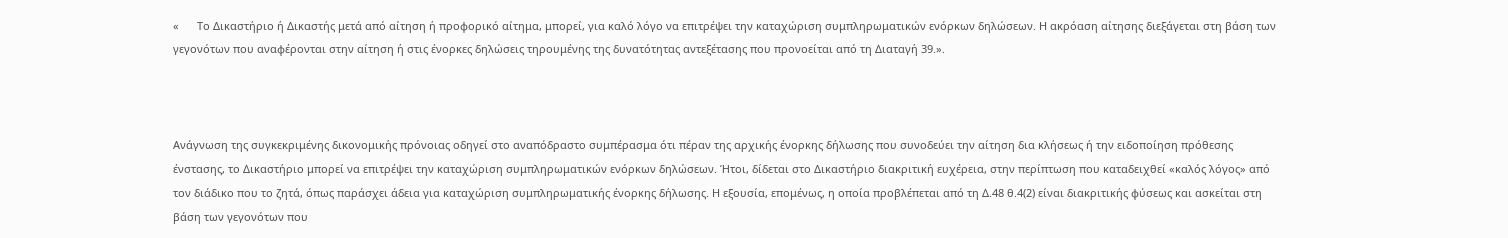«      Το Δικαστήριο ή Δικαστής μετά από αίτηση ή προφορικό αίτημα, μπορεί, για καλό λόγο να επιτρέψει την καταχώριση συμπληρωματικών ενόρκων δηλώσεων. Η ακρόαση αίτησης διεξάγεται στη βάση των γεγονότων που αναφέρονται στην αίτηση ή στις ένορκες δηλώσεις τηρουμένης της δυνατότητας αντεξέτασης που προνοείται από τη Διαταγή 39.».



Ανάγνωση της συγκεκριμένης δικονομικής πρόνοιας οδηγεί στο αναπόδραστο συμπέρασμα ότι πέραν της αρχικής ένορκης δήλωσης που συνοδεύει την αίτηση δια κλήσεως ή την ειδοποίηση πρόθεσης ένστασης, το Δικαστήριο μπορεί να επιτρέψει την καταχώριση συμπληρωματικών ενόρκων δηλώσεων. Ήτοι, δίδεται στο Δικαστήριο διακριτική ευχέρεια, στην περίπτωση που καταδειχθεί «καλός λόγος» από τον διάδικο που το ζητά, όπως παράσχει άδεια για καταχώριση συμπληρωματικής ένορκης δήλωσης. Η εξουσία, επομένως, η οποία προβλέπεται από τη Δ.48 θ.4(2) είναι διακριτικής φύσεως και ασκείται στη βάση των γεγονότων που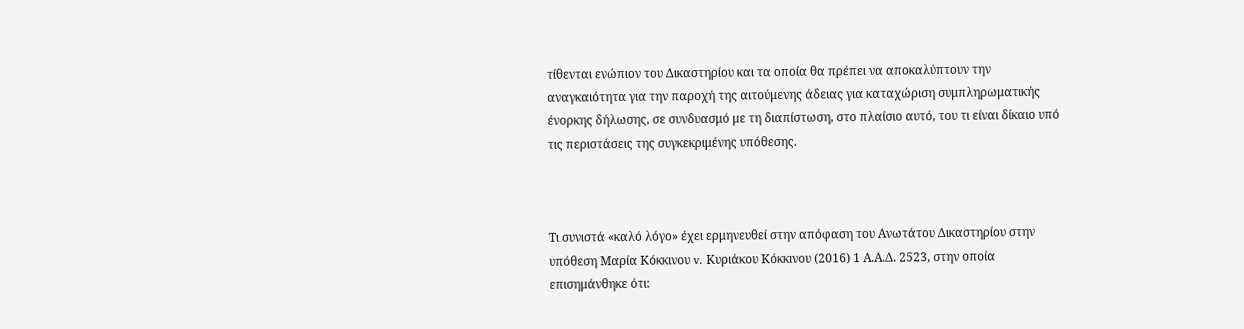τίθενται ενώπιον του Δικαστηρίου και τα οποία θα πρέπει να αποκαλύπτουν την αναγκαιότητα για την παροχή της αιτούμενης άδειας για καταχώριση συμπληρωματικής ένορκης δήλωσης, σε συνδυασμό με τη διαπίστωση, στο πλαίσιο αυτό, του τι είναι δίκαιο υπό τις περιστάσεις της συγκεκριμένης υπόθεσης.



Τι συνιστά «καλό λόγο» έχει ερμηνευθεί στην απόφαση του Ανωτάτου Δικαστηρίου στην υπόθεση Μαρία Κόκκινου v. Κυριάκου Κόκκινου (2016) 1 Α.Α.Δ. 2523, στην οποία επισημάνθηκε ότι: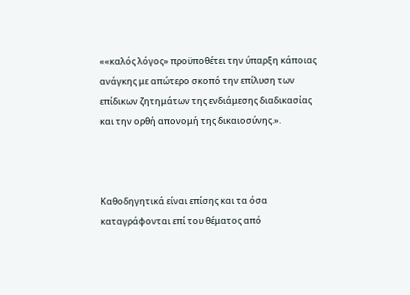««καλός λόγος» προϋποθέτει την ύπαρξη κάποιας ανάγκης με απώτερο σκοπό την επίλυση των επίδικων ζητημάτων της ενδιάμεσης διαδικασίας και την ορθή απονομή της δικαιοσύνης.».



Καθοδηγητικά είναι επίσης και τα όσα καταγράφονται επί του θέματος από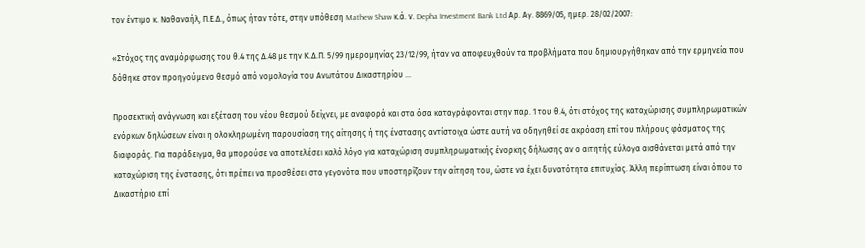τον έντιμο κ. Ναθαναήλ, Π.Ε.Δ., όπως ήταν τότε, στην υπόθεση Mathew Shaw κ.ά. ν. Depha Investment Bank Ltd Αρ. Αγ. 8869/05, ημερ. 28/02/2007:

«Στόχος της αναμόρφωσης του θ.4 της Δ.48 με την Κ.Δ.Π. 5/99 ημερομηνίας 23/12/99, ήταν να αποφευχθούν τα προβλήματα που δημιουργήθηκαν από την ερμηνεία που δόθηκε στον προηγούμενο θεσμό από νομολογία του Ανωτάτου Δικαστηρίου ...

Προσεκτική ανάγνωση και εξέταση του νέου θεσμού δείχνει, με αναφορά και στα όσα καταγράφονται στην παρ. 1 του θ.4, ότι στόχος της καταχώρισης συμπληρωματικών ενόρκων δηλώσεων είναι η ολοκληρωμένη παρουσίαση της αίτησης ή της ένστασης αντίστοιχα ώστε αυτή να οδηγηθεί σε ακρόαση επί του πλήρους φάσματος της διαφοράς. Για παράδειγμα, θα μπορούσε να αποτελέσει καλό λόγο για καταχώριση συμπληρωματικής ένορκης δήλωσης αν ο αιτητής εύλογα αισθάνεται μετά από την καταχώριση της ένστασης, ότι πρέπει να προσθέσει στα γεγονότα που υποστηρίζουν την αίτηση του, ώστε να έχει δυνατότητα επιτυχίας. Άλλη περίπτωση είναι όπου το Δικαστήριο επί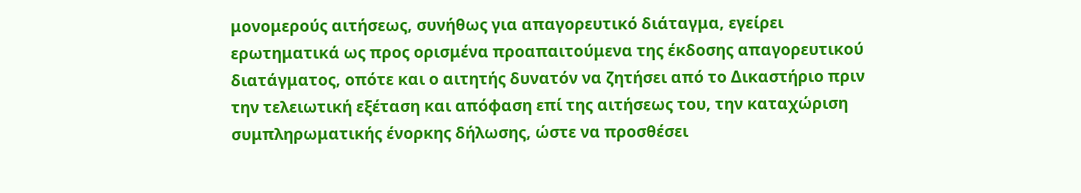μονομερούς αιτήσεως, συνήθως για απαγορευτικό διάταγμα, εγείρει ερωτηματικά ως προς ορισμένα προαπαιτούμενα της έκδοσης απαγορευτικού διατάγματος, οπότε και ο αιτητής δυνατόν να ζητήσει από το Δικαστήριο πριν την τελειωτική εξέταση και απόφαση επί της αιτήσεως του, την καταχώριση συμπληρωματικής ένορκης δήλωσης, ώστε να προσθέσει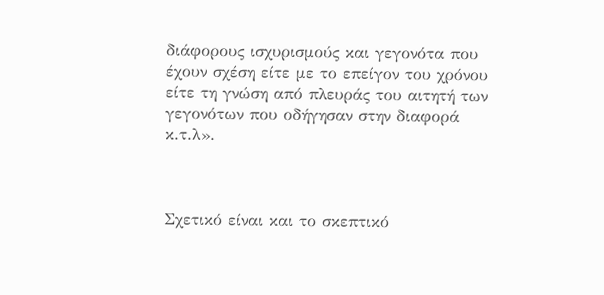διάφορους ισχυρισμούς και γεγονότα που έχουν σχέση είτε με το επείγον του χρόνου είτε τη γνώση από πλευράς του αιτητή των γεγονότων που οδήγησαν στην διαφορά κ.τ.λ».



Σχετικό είναι και το σκεπτικό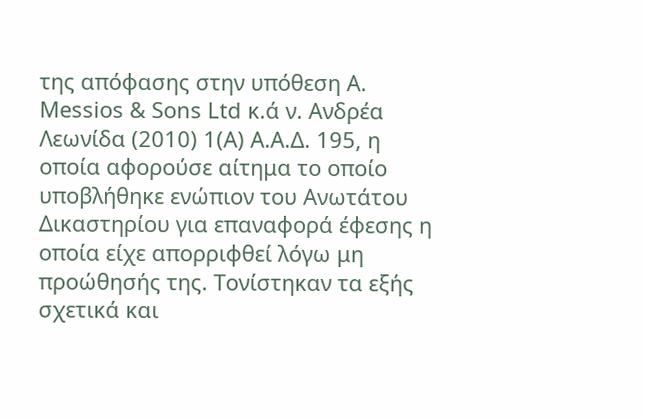της απόφασης στην υπόθεση A. Messios & Sons Ltd κ.ά ν. Ανδρέα Λεωνίδα (2010) 1(Α) Α.Α.Δ. 195, η οποία αφορούσε αίτημα το οποίο υποβλήθηκε ενώπιον του Ανωτάτου Δικαστηρίου για επαναφορά έφεσης η οποία είχε απορριφθεί λόγω μη προώθησής της. Τονίστηκαν τα εξής σχετικά και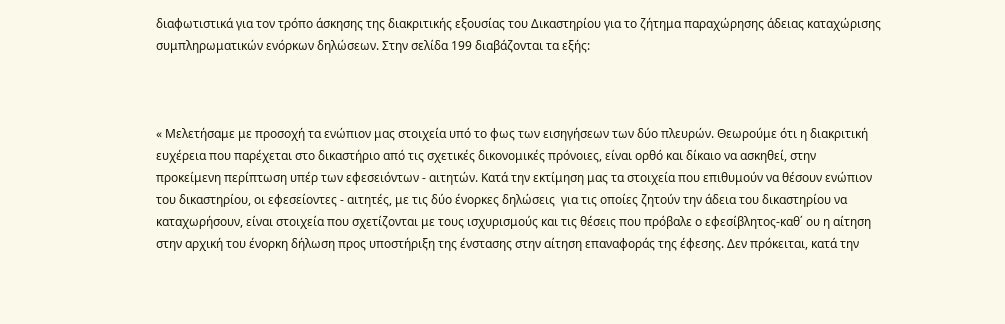διαφωτιστικά για τον τρόπο άσκησης της διακριτικής εξουσίας του Δικαστηρίου για το ζήτημα παραχώρησης άδειας καταχώρισης συμπληρωματικών ενόρκων δηλώσεων. Στην σελίδα 199 διαβάζονται τα εξής:



« Μελετήσαμε με προσοχή τα ενώπιον μας στοιχεία υπό το φως των εισηγήσεων των δύο πλευρών. Θεωρούμε ότι η διακριτική ευχέρεια που παρέχεται στο δικαστήριο από τις σχετικές δικονομικές πρόνοιες, είναι ορθό και δίκαιο να ασκηθεί, στην προκείμενη περίπτωση υπέρ των εφεσειόντων - αιτητών. Κατά την εκτίμηση μας τα στοιχεία που επιθυμούν να θέσουν ενώπιον του δικαστηρίου, οι εφεσείοντες - αιτητές, με τις δύο ένορκες δηλώσεις  για τις οποίες ζητούν την άδεια του δικαστηρίου να καταχωρήσουν, είναι στοιχεία που σχετίζονται με τους ισχυρισμούς και τις θέσεις που πρόβαλε ο εφεσίβλητος-καθ΄ ου η αίτηση στην αρχική του ένορκη δήλωση προς υποστήριξη της ένστασης στην αίτηση επαναφοράς της έφεσης. Δεν πρόκειται, κατά την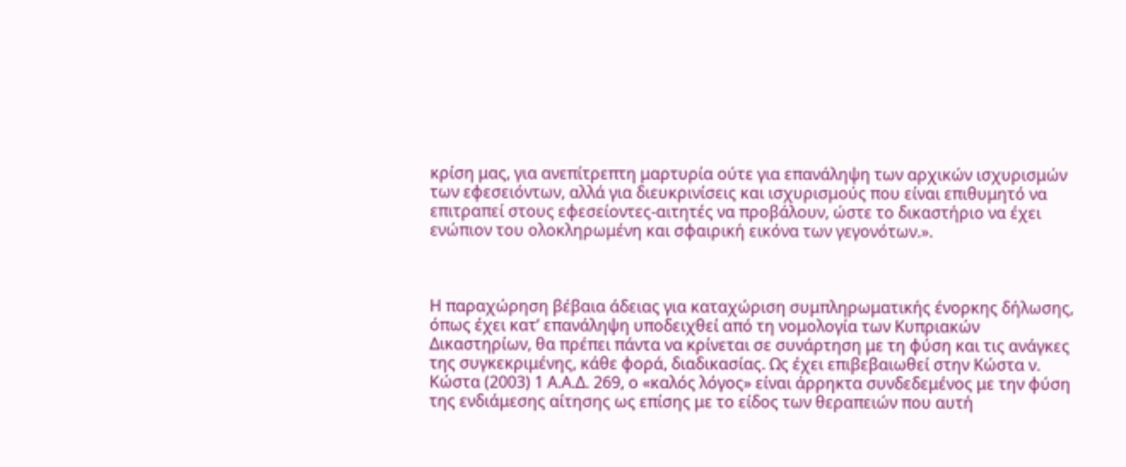κρίση μας, για ανεπίτρεπτη μαρτυρία ούτε για επανάληψη των αρχικών ισχυρισμών των εφεσειόντων, αλλά για διευκρινίσεις και ισχυρισμούς που είναι επιθυμητό να επιτραπεί στους εφεσείοντες-αιτητές να προβάλουν, ώστε το δικαστήριο να έχει ενώπιον του ολοκληρωμένη και σφαιρική εικόνα των γεγονότων.».



Η παραχώρηση βέβαια άδειας για καταχώριση συμπληρωματικής ένορκης δήλωσης, όπως έχει κατ’ επανάληψη υποδειχθεί από τη νομολογία των Κυπριακών Δικαστηρίων, θα πρέπει πάντα να κρίνεται σε συνάρτηση με τη φύση και τις ανάγκες της συγκεκριμένης, κάθε φορά, διαδικασίας. Ως έχει επιβεβαιωθεί στην Κώστα ν. Κώστα (2003) 1 Α.Α.Δ. 269, ο «καλός λόγος» είναι άρρηκτα συνδεδεμένος με την φύση της ενδιάμεσης αίτησης ως επίσης με το είδος των θεραπειών που αυτή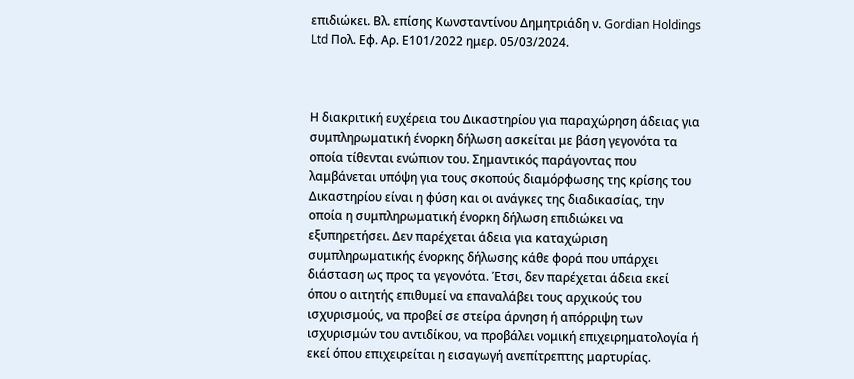επιδιώκει. Βλ. επίσης Κωνσταντίνου Δημητριάδη ν. Gordian Holdings Ltd Πολ. Εφ. Αρ. Ε101/2022 ημερ. 05/03/2024.



Η διακριτική ευχέρεια του Δικαστηρίου για παραχώρηση άδειας για συμπληρωματική ένορκη δήλωση ασκείται με βάση γεγονότα τα οποία τίθενται ενώπιον του. Σημαντικός παράγοντας που λαμβάνεται υπόψη για τους σκοπούς διαμόρφωσης της κρίσης του Δικαστηρίου είναι η φύση και οι ανάγκες της διαδικασίας, την οποία η συμπληρωματική ένορκη δήλωση επιδιώκει να εξυπηρετήσει. Δεν παρέχεται άδεια για καταχώριση συμπληρωματικής ένορκης δήλωσης κάθε φορά που υπάρχει διάσταση ως προς τα γεγονότα. Έτσι, δεν παρέχεται άδεια εκεί όπου ο αιτητής επιθυμεί να επαναλάβει τους αρχικούς του ισχυρισμούς, να προβεί σε στείρα άρνηση ή απόρριψη των ισχυρισμών του αντιδίκου, να προβάλει νομική επιχειρηματολογία ή εκεί όπου επιχειρείται η εισαγωγή ανεπίτρεπτης μαρτυρίας.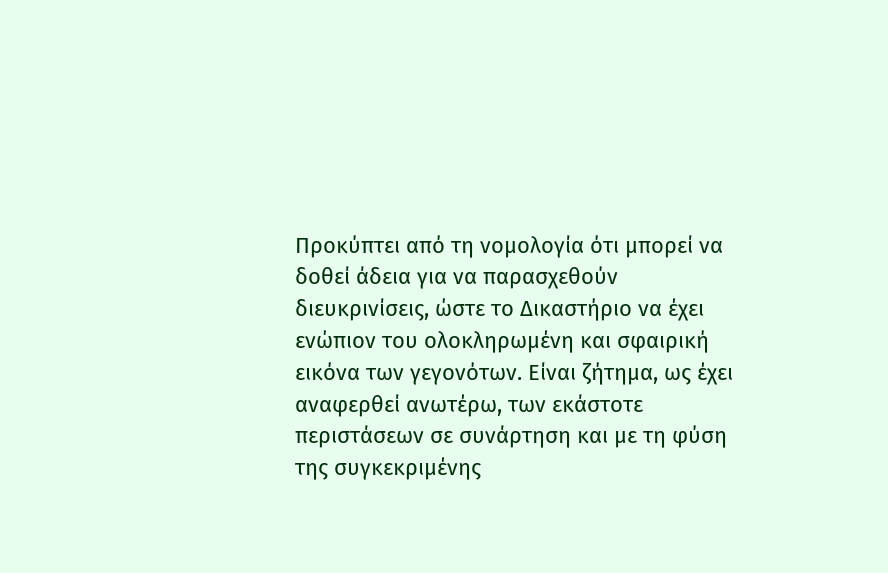Προκύπτει από τη νομολογία ότι μπορεί να δοθεί άδεια για να παρασχεθούν διευκρινίσεις, ώστε το Δικαστήριο να έχει ενώπιον του ολοκληρωμένη και σφαιρική εικόνα των γεγονότων. Είναι ζήτημα, ως έχει αναφερθεί ανωτέρω, των εκάστοτε περιστάσεων σε συνάρτηση και με τη φύση της συγκεκριμένης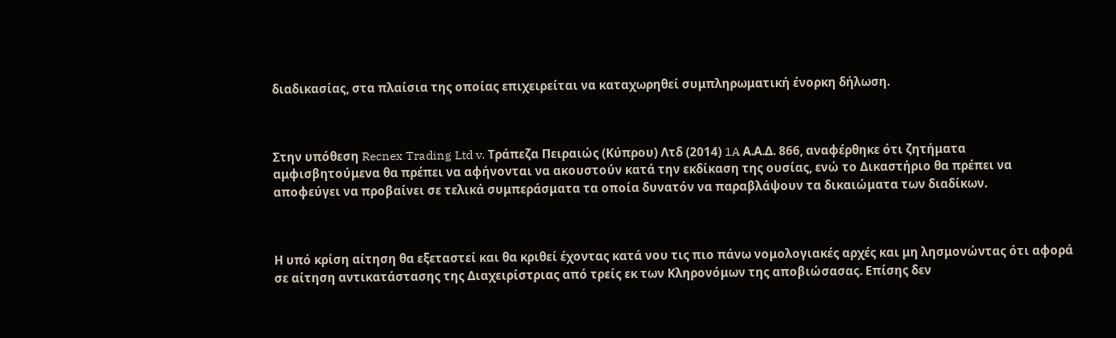διαδικασίας, στα πλαίσια της οποίας επιχειρείται να καταχωρηθεί συμπληρωματική ένορκη δήλωση.



Στην υπόθεση Recnex Trading Ltd v. Τράπεζα Πειραιώς (Κύπρου) Λτδ (2014) 1A Α.Α.Δ. 866, αναφέρθηκε ότι ζητήματα αμφισβητούμενα θα πρέπει να αφήνονται να ακουστούν κατά την εκδίκαση της ουσίας, ενώ το Δικαστήριο θα πρέπει να αποφεύγει να προβαίνει σε τελικά συμπεράσματα τα οποία δυνατόν να παραβλάψουν τα δικαιώματα των διαδίκων.



Η υπό κρίση αίτηση θα εξεταστεί και θα κριθεί έχοντας κατά νου τις πιο πάνω νομολογιακές αρχές και μη λησμονώντας ότι αφορά σε αίτηση αντικατάστασης της Διαχειρίστριας από τρείς εκ των Κληρονόμων της αποβιώσασας. Επίσης δεν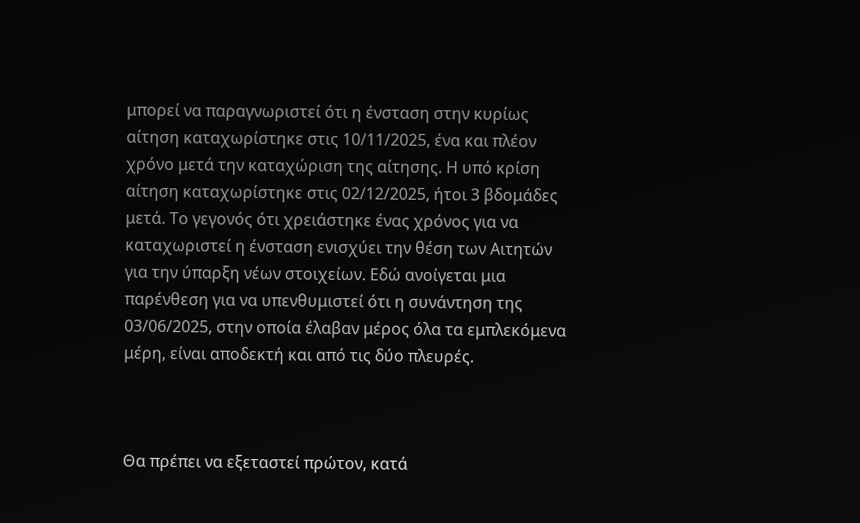μπορεί να παραγνωριστεί ότι η ένσταση στην κυρίως αίτηση καταχωρίστηκε στις 10/11/2025, ένα και πλέον χρόνο μετά την καταχώριση της αίτησης. Η υπό κρίση αίτηση καταχωρίστηκε στις 02/12/2025, ήτοι 3 βδομάδες μετά. Το γεγονός ότι χρειάστηκε ένας χρόνος για να καταχωριστεί η ένσταση ενισχύει την θέση των Αιτητών για την ύπαρξη νέων στοιχείων. Εδώ ανοίγεται μια παρένθεση για να υπενθυμιστεί ότι η συνάντηση της 03/06/2025, στην οποία έλαβαν μέρος όλα τα εμπλεκόμενα μέρη, είναι αποδεκτή και από τις δύο πλευρές.



Θα πρέπει να εξεταστεί πρώτον, κατά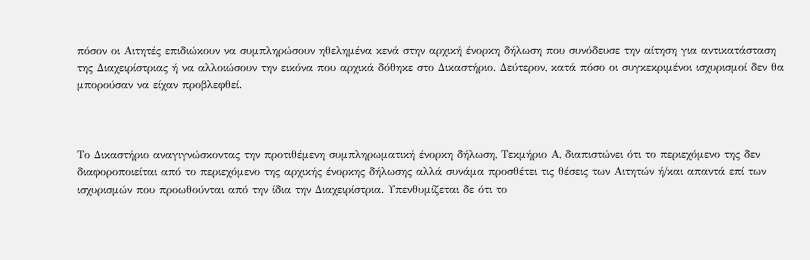πόσον οι Αιτητές επιδιώκουν να συμπληρώσουν ηθελημένα κενά στην αρχική ένορκη δήλωση που συνόδευσε την αίτηση για αντικατάσταση της Διαχειρίστριας ή να αλλοιώσουν την εικόνα που αρχικά δόθηκε στο Δικαστήριο. Δεύτερον, κατά πόσο οι συγκεκριμένοι ισχυρισμοί δεν θα μπορούσαν να είχαν προβλεφθεί.



Το Δικαστήριο αναγιγνώσκοντας την προτιθέμενη συμπληρωματική ένορκη δήλωση, Τεκμήριο Α, διαπιστώνει ότι το περιεχόμενο της δεν διαφοροποιείται από το περιεχόμενο της αρχικής ένορκης δήλωσης αλλά συνάμα προσθέτει τις θέσεις των Αιτητών ή/και απαντά επί των ισχυρισμών που προωθούνται από την ίδια την Διαχειρίστρια. Υπενθυμίζεται δε ότι το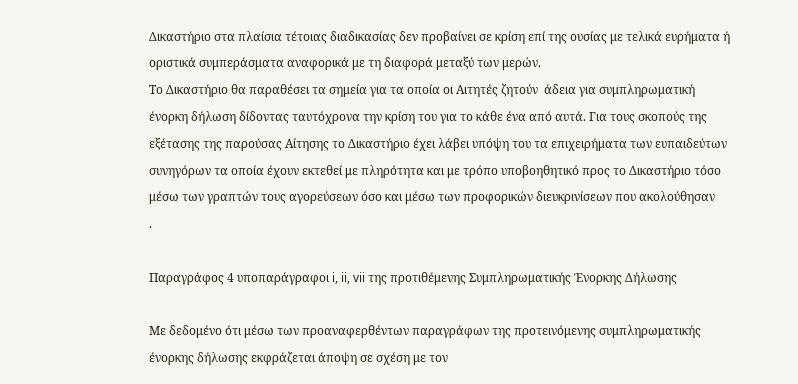Δικαστήριο στα πλαίσια τέτοιας διαδικασίας δεν προβαίνει σε κρίση επί της ουσίας με τελικά ευρήματα ή οριστικά συμπεράσματα αναφορικά με τη διαφορά μεταξύ των μερών.
Το Δικαστήριο θα παραθέσει τα σημεία για τα οποία οι Αιτητές ζητούν  άδεια για συμπληρωματική ένορκη δήλωση δίδοντας ταυτόχρονα την κρίση του για το κάθε ένα από αυτά. Για τους σκοπούς της εξέτασης της παρούσας Αίτησης το Δικαστήριο έχει λάβει υπόψη του τα επιχειρήματα των ευπαιδεύτων συνηγόρων τα οποία έχουν εκτεθεί με πληρότητα και με τρόπο υποβοηθητικό προς το Δικαστήριο τόσο μέσω των γραπτών τους αγορεύσεων όσο και μέσω των προφορικών διευκρινίσεων που ακολούθησαν
.

Παραγράφος 4 υποπαράγραφοι i, ii, vii της προτιθέμενης Συμπληρωματικής Ένορκης Δήλωσης

Με δεδομένο ότι μέσω των προαναφερθέντων παραγράφων της προτεινόμενης συμπληρωματικής ένορκης δήλωσης εκφράζεται άποψη σε σχέση με τον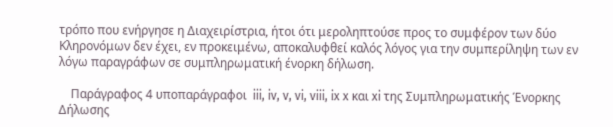τρόπο που ενήργησε η Διαχειρίστρια, ήτοι ότι μεροληπτούσε προς το συμφέρον των δύο Κληρονόμων δεν έχει, εν προκειμένω, αποκαλυφθεί καλός λόγος για την συμπερίληψη των εν λόγω παραγράφων σε συμπληρωματική ένορκη δήλωση.

    Παράγραφος 4 υποπαράγραφοι  iii, iv, v, vi, viii, ix x και xi της Συμπληρωματικής Ένορκης Δήλωσης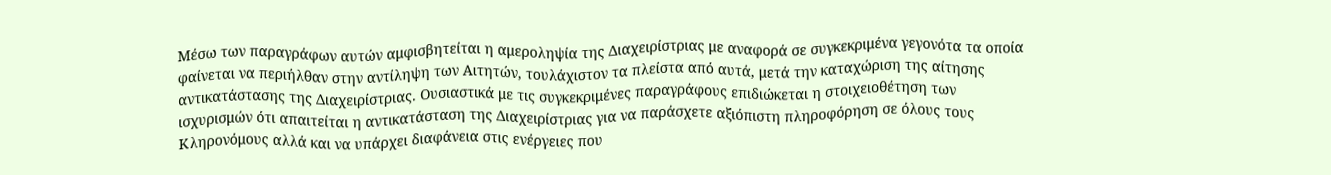Μέσω των παραγράφων αυτών αμφισβητείται η αμεροληψία της Διαχειρίστριας με αναφορά σε συγκεκριμένα γεγονότα τα οποία φαίνεται να περιήλθαν στην αντίληψη των Αιτητών, τουλάχιστον τα πλείστα από αυτά, μετά την καταχώριση της αίτησης αντικατάστασης της Διαχειρίστριας. Ουσιαστικά με τις συγκεκριμένες παραγράφους επιδιώκεται η στοιχειοθέτηση των ισχυρισμών ότι απαιτείται η αντικατάσταση της Διαχειρίστριας για να παράσχετε αξιόπιστη πληροφόρηση σε όλους τους Κληρονόμους αλλά και να υπάρχει διαφάνεια στις ενέργειες που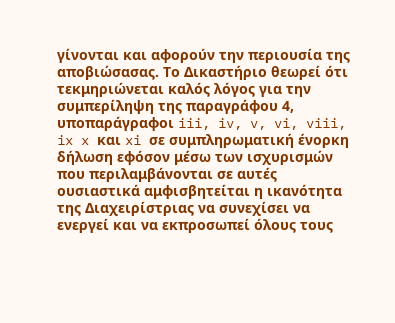γίνονται και αφορούν την περιουσία της αποβιώσασας. Το Δικαστήριο θεωρεί ότι τεκμηριώνεται καλός λόγος για την συμπερίληψη της παραγράφου 4, υποπαράγραφοι iii, iv, v, vi, viii, ix x και xi σε συμπληρωματική ένορκη δήλωση εφόσον μέσω των ισχυρισμών που περιλαμβάνονται σε αυτές ουσιαστικά αμφισβητείται η ικανότητα της Διαχειρίστριας να συνεχίσει να ενεργεί και να εκπροσωπεί όλους τους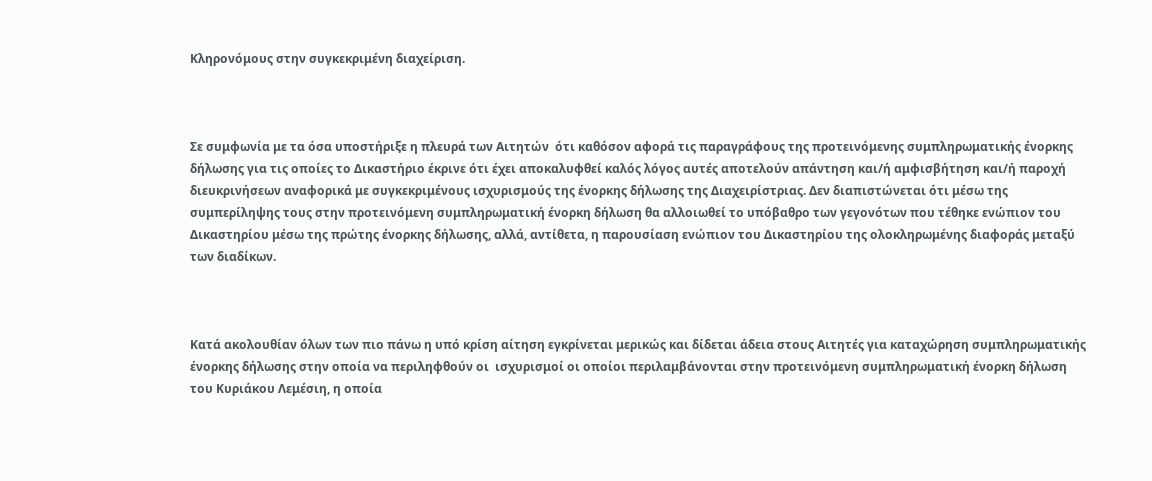Κληρονόμους στην συγκεκριμένη διαχείριση.



Σε συμφωνία με τα όσα υποστήριξε η πλευρά των Αιτητών  ότι καθόσον αφορά τις παραγράφους της προτεινόμενης συμπληρωματικής ένορκης δήλωσης για τις οποίες το Δικαστήριο έκρινε ότι έχει αποκαλυφθεί καλός λόγος αυτές αποτελούν απάντηση και/ή αμφισβήτηση και/ή παροχή διευκρινήσεων αναφορικά με συγκεκριμένους ισχυρισμούς της ένορκης δήλωσης της Διαχειρίστριας. Δεν διαπιστώνεται ότι μέσω της συμπερίληψης τους στην προτεινόμενη συμπληρωματική ένορκη δήλωση θα αλλοιωθεί το υπόβαθρο των γεγονότων που τέθηκε ενώπιον του Δικαστηρίου μέσω της πρώτης ένορκης δήλωσης, αλλά, αντίθετα, η παρουσίαση ενώπιον του Δικαστηρίου της ολοκληρωμένης διαφοράς μεταξύ των διαδίκων.



Κατά ακολουθίαν όλων των πιο πάνω η υπό κρίση αίτηση εγκρίνεται μερικώς και δίδεται άδεια στους Αιτητές για καταχώρηση συμπληρωματικής ένορκης δήλωσης στην οποία να περιληφθούν οι  ισχυρισμοί οι οποίοι περιλαμβάνονται στην προτεινόμενη συμπληρωματική ένορκη δήλωση του Κυριάκου Λεμέσιη, η οποία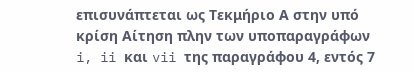επισυνάπτεται ως Τεκμήριο Α στην υπό κρίση Αίτηση πλην των υποπαραγράφων i, ii και vii της παραγράφου 4, εντός 7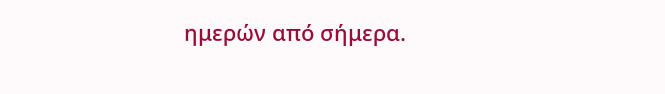ημερών από σήμερα.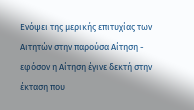Ενόψει της μερικής επιτυχίας των Αιτητών στην παρούσα Αίτηση - εφόσον η Αίτηση έγινε δεκτή στην  έκταση που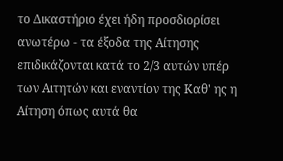το Δικαστήριο έχει ήδη προσδιορίσει ανωτέρω - τα έξοδα της Αίτησης επιδικάζονται κατά το 2/3 αυτών υπέρ των Αιτητών και εναντίον της Καθ' ης η Αίτηση όπως αυτά θα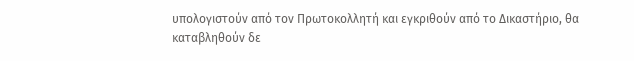υπολογιστούν από τον Πρωτοκολλητή και εγκριθούν από το Δικαστήριο, θα καταβληθούν δε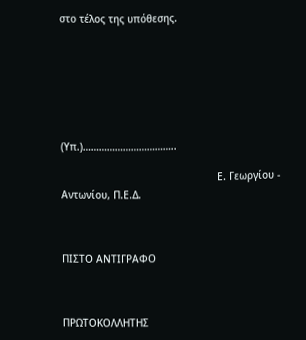στο τέλος της υπόθεσης.







(Υπ.)……………………………..

                                                    Ε. Γεωργίου - Αντωνίου, Π.Ε.Δ.



ΠΙΣΤΟ ΑΝΤΙΓΡΑΦΟ



ΠΡΩΤΟΚΟΛΛΗΤΗΣ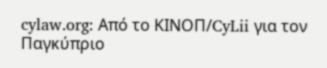cylaw.org: Από το ΚΙΝOΠ/CyLii για τον Παγκύπριο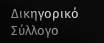Δικηγορικό Σύλλογο